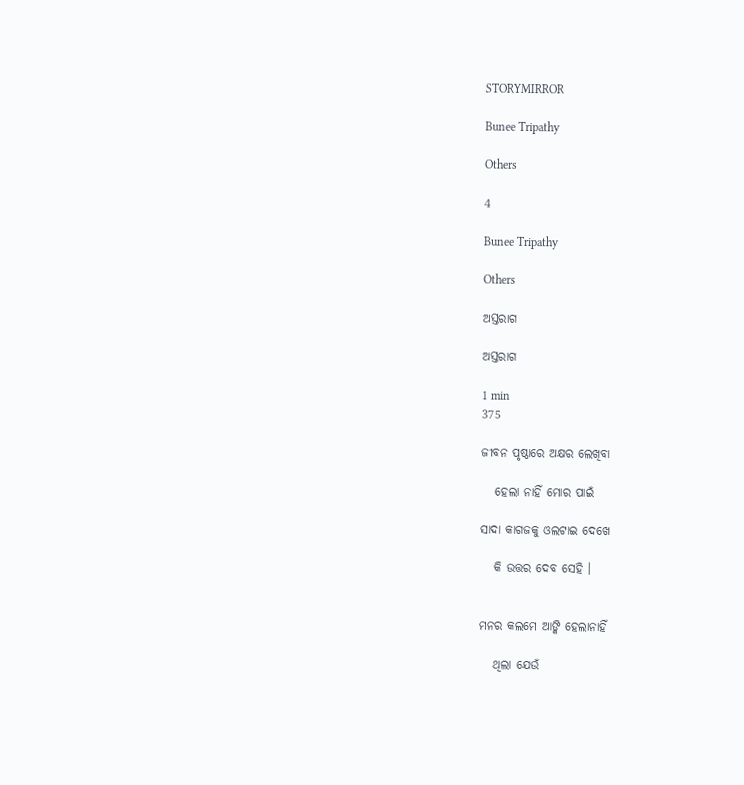STORYMIRROR

Bunee Tripathy

Others

4

Bunee Tripathy

Others

ଅସ୍ତରାଗ

ଅସ୍ତରାଗ

1 min
375

ଜୀବନ ପୃଷ୍ଠାରେ ଅକ୍ଷର ଲେଖିବା

   ହେଲା ନାହିଁ ମୋର ପାଇଁ

ସାଦା କାଗଜକୁ ଓଲଟାଇ ଦେଖେ

   କି ଉତ୍ତର ଦେବ ସେହି ।


ମନର କଲମେ ଆଙ୍କି ହେଲାନାହିଁ

   ଥିଲା ଯେଉଁ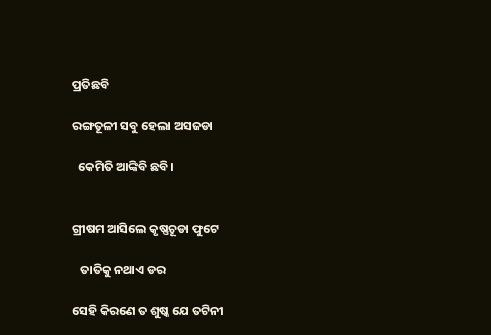ପ୍ରତିଛବି

ରଙ୍ଗତୂଳୀ ସବୁ ହେଲା ଅସଜଡା

  କେମିତି ଆଙ୍କିବି ଛବି।


ଗ୍ରୀଷମ ଆସିଲେ କୃଷ୍ଣଚୂଡା ଫୁଟେ

   ତାତିକୁ ନଥାଏ ଡର

ସେହି କିରଣେ ତ ଶୁଷ୍କ ଯେ ତଟିନୀ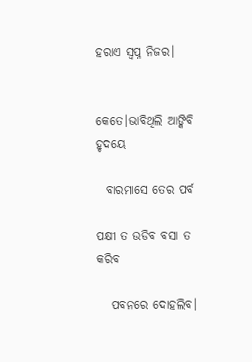ହରାଏ ସ୍ବପ୍ନ ନିଜର।


କେତେ।ଭାବିଥିଲି ଆଙ୍କିବି ହୃଦୟେ

  ବାରମାସେ ତେର ପର୍ବ

ପକ୍ଷୀ ତ ଉଡିବ ବସା ତ କରିବ

   ପବନରେ ଦୋହଲିବ।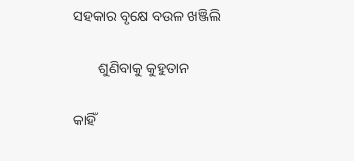ସହକାର ବୃକ୍ଷେ ବଉଳ ଖଞ୍ଜିଲି

       ଶୁଣିବାକୁ କୁହୁତାନ

କାହିଁ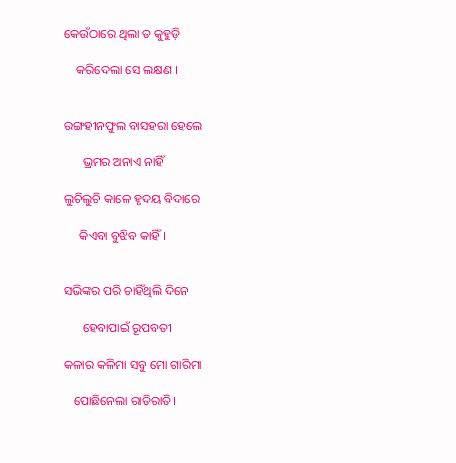କେଉଁଠାରେ ଥିଲା ତ କୁହୁଡ଼ି

    କରିଦେଲା ସେ ଲକ୍ଷଣ ।


ରଙ୍ଗହୀନଫୁଲ ବାସହରା ହେଲେ

      ଭ୍ରମର ଅନାଏ ନାହିଁ

ଲୁଚିଲୁଚି କାଳେ ହୃଦୟ ବିଦାରେ

     କିଏବା ବୁଝିବ କାହିଁ ।


ସଭିଙ୍କର ପରି ଚାହିଁଥିଲି ଦିନେ

      ହେବାପାଇଁ ରୂପବତୀ

କଳାର କଳିମା ସବୁ ମୋ ଗାରିମା

   ପୋଛିନେଲା ରାତିରାତି।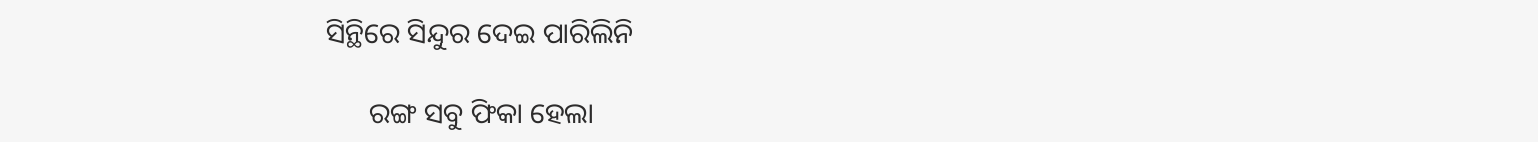ସିନ୍ଥିରେ ସିନ୍ଦୁର ଦେଇ ପାରିଲିନି

      ରଙ୍ଗ ସବୁ ଫିକା ହେଲା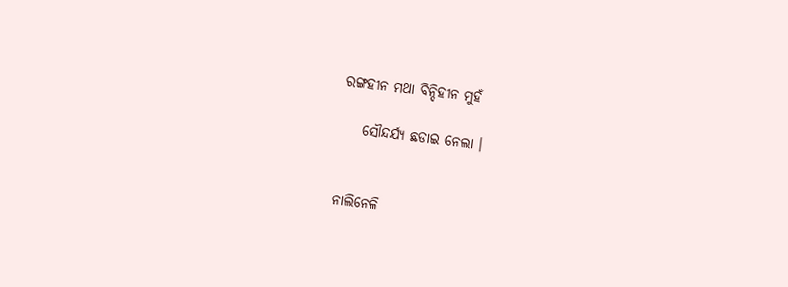ରଙ୍ଗହୀନ ମଥା ବିନ୍ଦିହୀନ ମୁହଁ

    ସୌନ୍ଦର୍ଯ୍ଯ ଛଡାଇ ନେଲା ।


ନାଲିନେଳି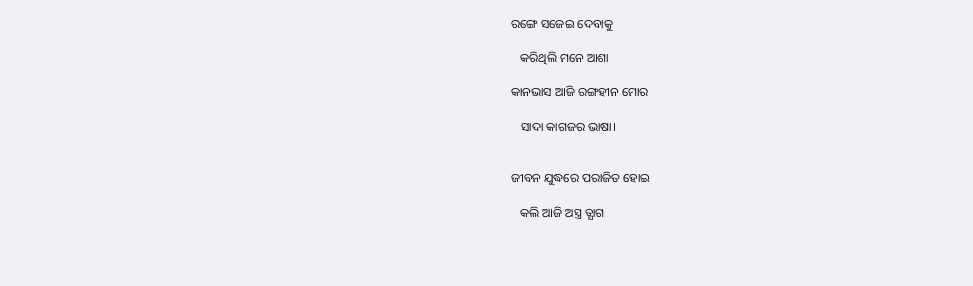ରଙ୍ଗେ ସଜେଇ ଦେବାକୁ

   କରିଥିଲି ମନେ ଆଶା

କାନଭାସ ଆଜି ରଙ୍ଗହୀନ ମୋର

   ସାଦା କାଗଜର ଭାଷା।


ଜୀବନ ଯୁଦ୍ଧରେ ପରାଜିତ ହୋଇ

   କଲି ଆଜି ଅସ୍ତ୍ର ତ୍ଯାଗ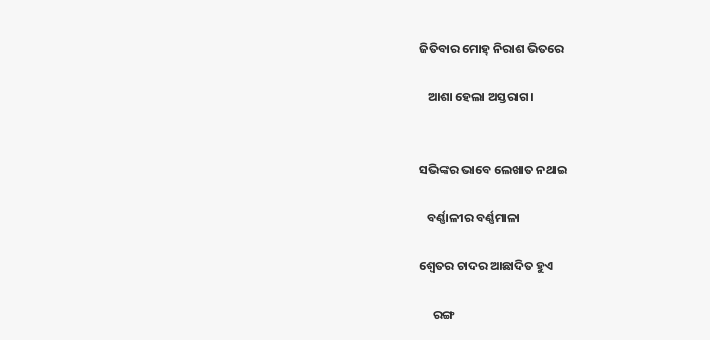ଜିତିବାର ମୋହ୍ ନିରାଶ ଭିତରେ

   ଆଶା ହେଲା ଅସ୍ତରାଗ।


ସଭିଙ୍କର ଭାବେ ଲେଖାତ ନଥାଇ

   ବର୍ଣ୍ଣାଳୀର ବର୍ଣ୍ଣମାଳା

ଶ୍ବେତର ଚାଦର ଆଛାଦିତ ହୁଏ

     ରଙ୍ଗ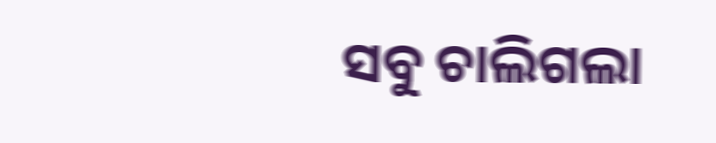ସବୁ ଚାଲିଗଲା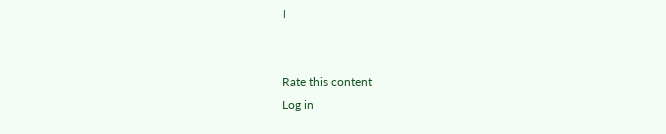।


Rate this content
Log in